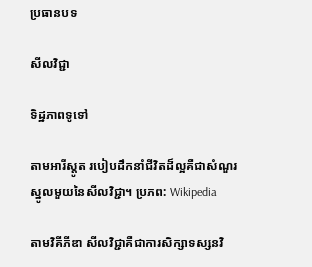ប្រធានបទ

សីលវិជ្ជា

ទិដ្ឋភាពទូទៅ

តាមអារីស្តូត របៀបដឹកនាំជីវិតដ៏ល្អគឺជាសំណួរស្នូលមួយនៃសីលវិជ្ជា។ ប្រភព: Wikipedia

តាមវិគីភីឌា សីលវិជ្ជាគឺជាការសិក្សាទស្សនវិ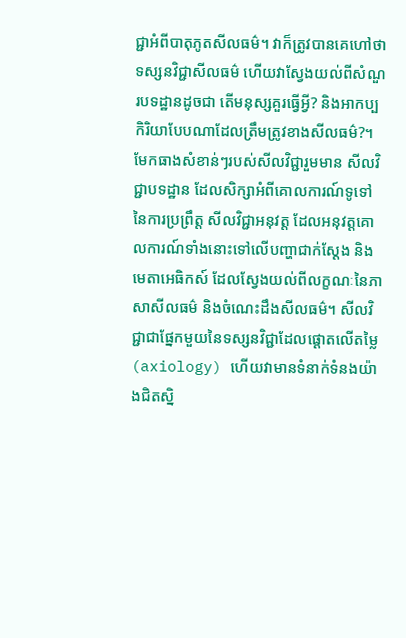ជ្ជាអំពីបាតុភូតសីលធម៌។ វាក៏ត្រូវបានគេហៅថាទស្សនវិជ្ជាសីលធម៌ ហើយវាស្វែងយល់ពីសំណួរបទដ្ឋានដូចជា តើមនុស្សគួរធ្វើអ្វី? និងអាកប្បកិរិយាបែបណាដែលត្រឹមត្រូវខាងសីលធម៌?។ មែកធាងសំខាន់ៗរបស់សីលវិជ្ជារួមមាន សីលវិជ្ជាបទដ្ឋាន ដែលសិក្សាអំពីគោលការណ៍ទូទៅនៃការប្រព្រឹត្ត សីលវិជ្ជាអនុវត្ត ដែលអនុវត្តគោលការណ៍ទាំងនោះទៅលើបញ្ហាជាក់ស្ដែង និងមេតាអេធិកស៍ ដែលស្វែងយល់ពីលក្ខណៈនៃភាសាសីលធម៌ និងចំណេះដឹងសីលធម៌។ សីលវិជ្ជាជាផ្នែកមួយនៃទស្សនវិជ្ជាដែលផ្ដោតលើតម្លៃ (axiology) ហើយវាមានទំនាក់ទំនងយ៉ាងជិតស្និ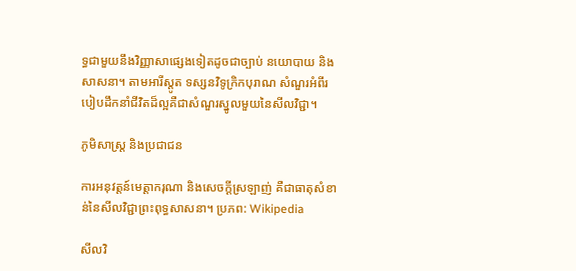ទ្ធជាមួយនឹងវិញ្ញាសាផ្សេងទៀតដូចជាច្បាប់ នយោបាយ និងសាសនា។ តាមអារីស្តូត ទស្សនវិទូក្រិកបុរាណ សំណួរអំពីរបៀបដឹកនាំជីវិតដ៏ល្អគឺជាសំណួរស្នូលមួយនៃសីលវិជ្ជា។

ភូមិសាស្ត្រ និងប្រជាជន

ការអនុវត្តន៍មេត្តាករុណា និងសេចក្ដីស្រឡាញ់ គឺជាធាតុសំខាន់នៃសីលវិជ្ជាព្រះពុទ្ធសាសនា។ ប្រភព: Wikipedia

សីលវិ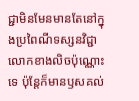ជ្ជាមិនមែនមានតែនៅក្នុងប្រពៃណីទស្សនវិជ្ជាលោកខាងលិចប៉ុណ្ណោះទេ ប៉ុន្តែក៏មានឫសគល់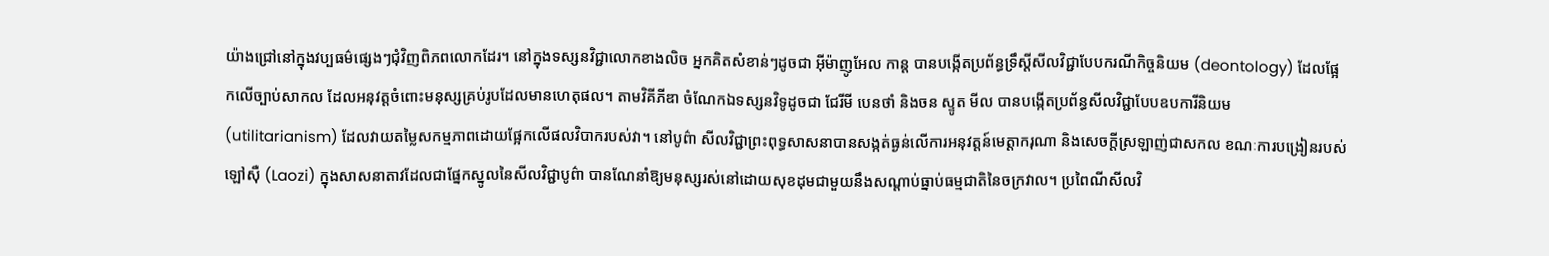យ៉ាងជ្រៅនៅក្នុងវប្បធម៌ផ្សេងៗជុំវិញពិភពលោកដែរ។ នៅក្នុងទស្សនវិជ្ជាលោកខាងលិច អ្នកគិតសំខាន់ៗដូចជា អ៊ីម៉ាញូអែល កាន្ត បានបង្កើតប្រព័ន្ធទ្រឹស្ដីសីលវិជ្ជាបែបករណីកិច្ចនិយម (deontology) ដែលផ្អែកលើច្បាប់សាកល ដែលអនុវត្តចំពោះមនុស្សគ្រប់រូបដែលមានហេតុផល។ តាមវិគីភីឌា ចំណែកឯទស្សនវិទូដូចជា ជែរីមី បេនថាំ និងចន ស្ទូត មីល បានបង្កើតប្រព័ន្ធសីលវិជ្ជាបែបឧបការីនិយម (utilitarianism) ដែលវាយតម្លៃសកម្មភាពដោយផ្អែកលើផលវិបាករបស់វា។ នៅបូព៌ា សីលវិជ្ជាព្រះពុទ្ធសាសនាបានសង្កត់ធ្ងន់លើការអនុវត្តន៍មេត្តាករុណា និងសេចក្ដីស្រឡាញ់ជាសកល ខណៈការបង្រៀនរបស់ឡៅស៊ឺ (Laozi) ក្នុងសាសនាតាវដែលជាផ្នែកស្នូលនៃសីលវិជ្ជាបូព៌ា បានណែនាំឱ្យមនុស្សរស់នៅដោយសុខដុមជាមួយនឹងសណ្តាប់ធ្នាប់ធម្មជាតិនៃចក្រវាល។ ប្រពៃណីសីលវិ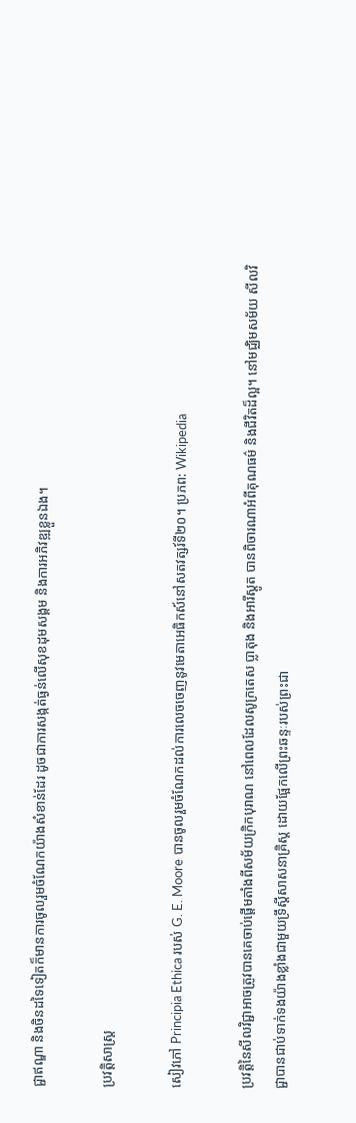ជ្ជាឥណ្ឌា និងចិនដទៃទៀតក៏មានការចូលរួមចំណែកយ៉ាងសំខាន់ដែរ ដូចជាការសង្កត់ធ្ងន់លើសុខដុមសង្គម និងការអភិវឌ្ឍខ្លួនឯង។

ប្រវត្តិសាស្ត្រ

សៀវភៅ Principia Ethica របស់ G. E. Moore បានចូលរួមចំណែកដល់ការលេចចេញនូវមេតាអេធិកស៍នៅសតវត្សរ៍ទី២០។ ប្រភព: Wikipedia

ប្រវត្តិនៃសីលវិជ្ជាអាចត្រូវបានគេចាប់ផ្ដើមតាំងពីសម័យក្រិកបុរាណ នៅពេលដែលសូក្រតេស ប្លាតុង និងអារីស្តូត បានពិចារណាអំពីគុណធម៌ និងជីវិតដ៏ល្អ។ នៅមជ្ឈិមសម័យ សីលវិជ្ជាបានជាប់ទាក់ទងយ៉ាងខ្លាំងជាមួយទ្រឹស្ដីសាសនាគ្រិស្ត ដោយផ្អែកលើព្រះឆន្ទៈរបស់ព្រះជា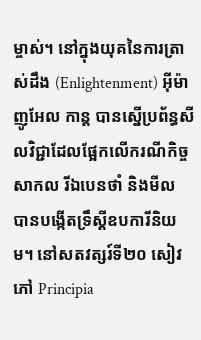ម្ចាស់។ នៅក្នុងយុគនៃការត្រាស់ដឹង (Enlightenment) អ៊ីម៉ាញូអែល កាន្ត បានស្នើប្រព័ន្ធសីលវិជ្ជាដែលផ្អែកលើករណីកិច្ចសាកល រីឯបេនថាំ និងមីល បានបង្កើតទ្រឹស្ដីឧបការីនិយម។ នៅសតវត្សរ៍ទី២០ សៀវភៅ Principia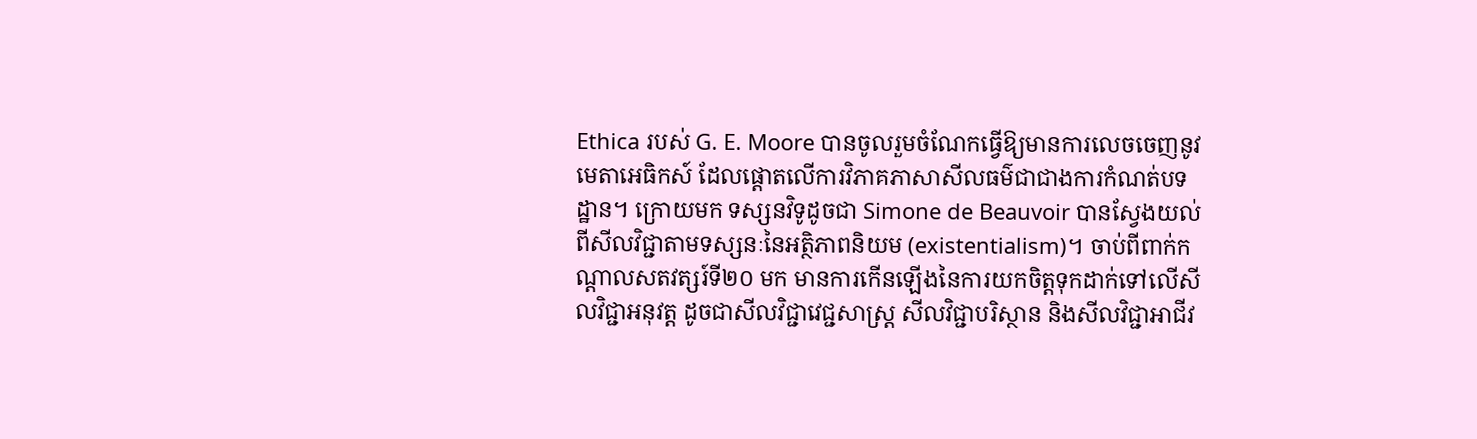Ethica របស់ G. E. Moore បានចូលរួមចំណែកធ្វើឱ្យមានការលេចចេញនូវមេតាអេធិកស៍ ដែលផ្ដោតលើការវិភាគភាសាសីលធម៌ជាជាងការកំណត់បទដ្ឋាន។ ក្រោយមក ទស្សនវិទូដូចជា Simone de Beauvoir បានស្វែងយល់ពីសីលវិជ្ជាតាមទស្សនៈនៃអត្ថិភាពនិយម (existentialism)។ ចាប់ពីពាក់កណ្ដាលសតវត្សរ៍ទី២០ មក មានការកើនឡើងនៃការយកចិត្តទុកដាក់ទៅលើសីលវិជ្ជាអនុវត្ត ដូចជាសីលវិជ្ជាវេជ្ជសាស្ត្រ សីលវិជ្ជាបរិស្ថាន និងសីលវិជ្ជាអាជីវ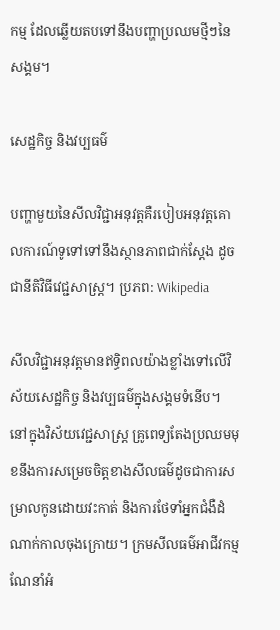កម្ម ដែលឆ្លើយតបទៅនឹងបញ្ហាប្រឈមថ្មីៗនៃសង្គម។

សេដ្ឋកិច្ច និងវប្បធម៌

បញ្ហាមួយនៃសីលវិជ្ជាអនុវត្តគឺរបៀបអនុវត្តគោលការណ៍ទូទៅទៅនឹងស្ថានភាពជាក់ស្ដែង ដូចជានីតិវិធីវេជ្ជសាស្ត្រ។ ប្រភព: Wikipedia

សីលវិជ្ជាអនុវត្តមានឥទ្ធិពលយ៉ាងខ្លាំងទៅលើវិស័យសេដ្ឋកិច្ច និងវប្បធម៌ក្នុងសង្គមទំនើប។ នៅក្នុងវិស័យវេជ្ជសាស្ត្រ គ្រូពេទ្យតែងប្រឈមមុខនឹងការសម្រេចចិត្តខាងសីលធម៌ដូចជាការសម្រាលកូនដោយវះកាត់ និងការថែទាំអ្នកជំងឺដំណាក់កាលចុងក្រោយ។ ក្រមសីលធម៌អាជីវកម្មណែនាំអំ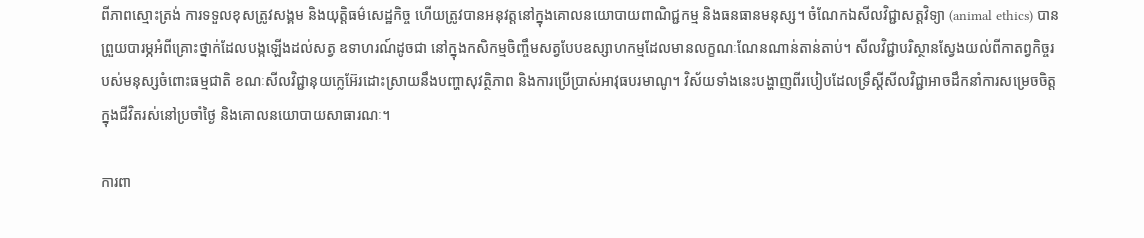ពីភាពស្មោះត្រង់ ការទទួលខុសត្រូវសង្គម និងយុត្តិធម៌សេដ្ឋកិច្ច ហើយត្រូវបានអនុវត្តនៅក្នុងគោលនយោបាយពាណិជ្ជកម្ម និងធនធានមនុស្ស។ ចំណែកឯសីលវិជ្ជាសត្តវិទ្យា (animal ethics) បានព្រួយបារម្ភអំពីគ្រោះថ្នាក់ដែលបង្កឡើងដល់សត្វ ឧទាហរណ៍ដូចជា នៅក្នុងកសិកម្មចិញ្ចឹមសត្វបែបឧស្សាហកម្មដែលមានលក្ខណៈណែនណាន់តាន់តាប់។ សីលវិជ្ជាបរិស្ថានស្វែងយល់ពីកាតព្វកិច្ចរបស់មនុស្សចំពោះធម្មជាតិ ខណៈសីលវិជ្ជានុយក្លេអ៊ែរដោះស្រាយនឹងបញ្ហាសុវត្ថិភាព និងការប្រើប្រាស់អាវុធបរមាណូ។ វិស័យទាំងនេះបង្ហាញពីរបៀបដែលទ្រឹស្ដីសីលវិជ្ជាអាចដឹកនាំការសម្រេចចិត្តក្នុងជីវិតរស់នៅប្រចាំថ្ងៃ និងគោលនយោបាយសាធារណៈ។

ការពា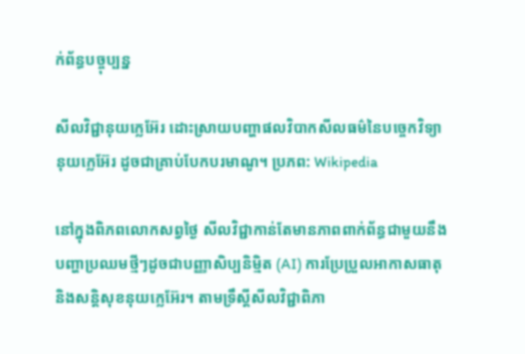ក់ព័ន្ធបច្ចុប្បន្ន

សីលវិជ្ជានុយក្លេអ៊ែរ ដោះស្រាយបញ្ហាផលវិបាកសីលធម៌នៃបច្ចេកវិទ្យានុយក្លេអ៊ែរ ដូចជាគ្រាប់បែកបរមាណូ។ ប្រភព: Wikipedia

នៅក្នុងពិភពលោកសព្វថ្ងៃ សីលវិជ្ជាកាន់តែមានភាពពាក់ព័ន្ធជាមួយនឹងបញ្ហាប្រឈមថ្មីៗដូចជាបញ្ញាសិប្បនិម្មិត (AI) ការប្រែប្រួលអាកាសធាតុ និងសន្តិសុខនុយក្លេអ៊ែរ។ តាមទ្រឹស្ដីសីលវិជ្ជាពិភា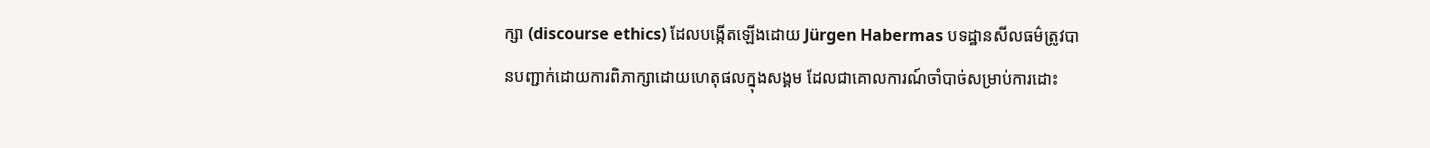ក្សា (discourse ethics) ដែលបង្កើតឡើងដោយ Jürgen Habermas បទដ្ឋានសីលធម៌ត្រូវបានបញ្ជាក់ដោយការពិភាក្សាដោយហេតុផលក្នុងសង្គម ដែលជាគោលការណ៍ចាំបាច់សម្រាប់ការដោះ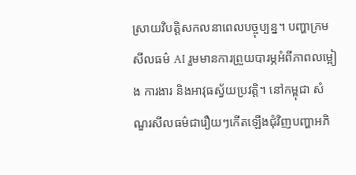ស្រាយវិបត្តិសកលនាពេលបច្ចុប្បន្ន។ បញ្ហាក្រមសីលធម៌ AI រួមមានការព្រួយបារម្ភអំពីភាពលម្អៀង ការងារ និងអាវុធស្វ័យប្រវត្តិ។ នៅកម្ពុជា សំណួរសីលធម៌ជារឿយៗកើតឡើងជុំវិញបញ្ហាអភិ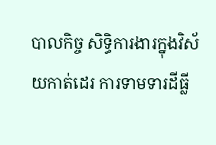បាលកិច្ច សិទ្ធិការងារក្នុងវិស័យកាត់ដេរ ការទាមទារដីធ្លី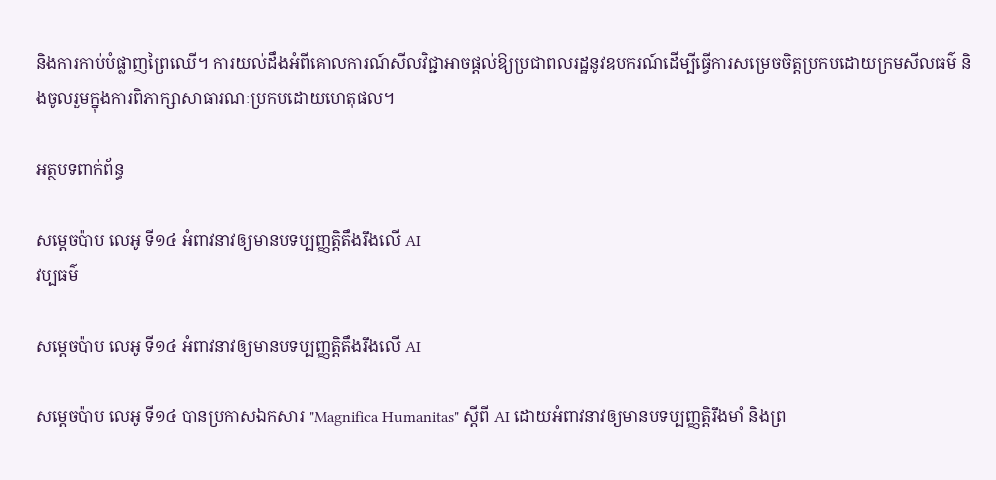និងការកាប់បំផ្លាញព្រៃឈើ។ ការយល់ដឹងអំពីគោលការណ៍សីលវិជ្ជាអាចផ្តល់ឱ្យប្រជាពលរដ្ឋនូវឧបករណ៍ដើម្បីធ្វើការសម្រេចចិត្តប្រកបដោយក្រមសីលធម៌ និងចូលរួមក្នុងការពិភាក្សាសាធារណៈប្រកបដោយហេតុផល។

អត្ថបទពាក់ព័ន្ធ

សម្តេចប៉ាប លេអូ ទី១៤ អំពាវនាវឲ្យមានបទប្បញ្ញត្តិតឹងរឹងលើ AI
វប្បធម៌

សម្តេចប៉ាប លេអូ ទី១៤ អំពាវនាវឲ្យមានបទប្បញ្ញត្តិតឹងរឹងលើ AI

សម្តេចប៉ាប លេអូ ទី១៤ បានប្រកាសឯកសារ "Magnifica Humanitas" ស្តីពី AI ដោយអំពាវនាវឲ្យមានបទប្បញ្ញត្តិរឹងមាំ និងព្រ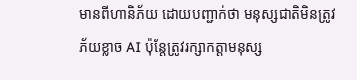មានពីហានិភ័យ ដោយបញ្ជាក់ថា មនុស្សជាតិមិនត្រូវភ័យខ្លាច AI ប៉ុន្តែត្រូវរក្សាកត្តាមនុស្ស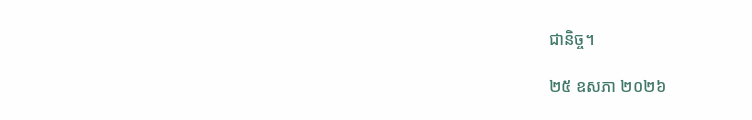ជានិច្ច។

២៥ ឧសភា ២០២៦